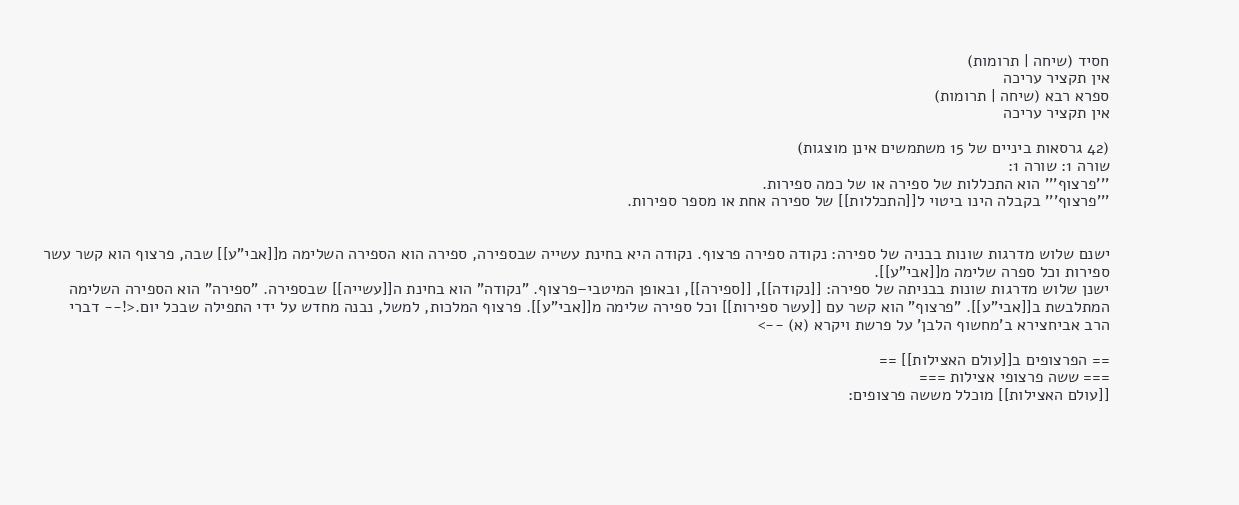חסיד (שיחה | תרומות)
אין תקציר עריכה
ספרא רבא (שיחה | תרומות)
אין תקציר עריכה

(42 גרסאות ביניים של 15 משתמשים אינן מוצגות)
שורה 1: שורה 1:
'''פרצוף''' הוא התכללות של ספירה או של כמה ספירות.
'''פרצוף''' בקבלה הינו ביטוי ל[[התכללות]] של ספירה אחת או מספר ספירות.


ישנם שלוש מדרגות שונות בבניה של ספירה: נקודה ספירה פרצוף. נקודה היא בחינת עשייה שבספירה, ספירה הוא הספירה השלימה מ[[אבי"ע]] שבה, פרצוף הוא קשר עשר ספירות וכל ספרה שלימה מ[[אבי"ע]].
ישנן שלוש מדרגות שונות בבניתה של ספירה: [[נקודה]], [[ספירה]], ובאופן המיטבי–פרצוף. "נקודה" הוא בחינת ה[[עשייה]] שבספירה. "ספירה" הוא הספירה השלימה המתלבשת ב[[אבי"ע]]. "פרצוף" הוא קשר עם [[עשר ספירות]] וכל ספירה שלימה מ[[אבי"ע]]. פרצוף המלכות, למשל, נבנה מחדש על ידי התפילה שבכל יום.<!-- דברי הרב אביחצירא ב'מחשוף הלבן' על פרשת ויקרא (א) -->

== הפרצופים ב[[עולם האצילות]] ==
=== ששה פרצופי אצילות ===
[[עולם האצילות]] מוכלל מששה פרצופים: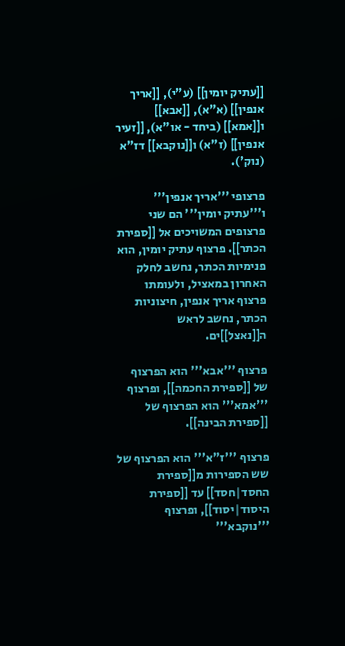[[עתיק יומין]] (ע"י), [[אריך אנפין]] (א"א), [[אבא]] ו[[אמא]] (ביחד - או"א), [[זעיר אנפין]] (ז"א) ו[[נוקבא]] דז"א (נוק').

פרצופי '''אריך אנפין''' ו'''עתיק יומין''' הם שני פרצופים המשויכים אל [[ספירת הכתר]]. פרצוף עתיק יומין, הוא פנימיות הכתר, נחשב לחלק האחרון במאציל, ולעומתו פרצוף אריך אנפין, חיצוניות הכתר, נחשב לראש ה[[נאצל]]ים.

פרצוף '''אבא''' הוא הפרצוף של [[ספירת החכמה]], ופרצוף '''אמא''' הוא הפרצוף של [[ספירת הבינה]].

פרצוף '''ז"א''' הוא הפרצוף של שש הספירות מ[[ספירת החסד|חסד]] עד [[ספירת היסוד|יסוד]], ופרצוף '''נוקבא'''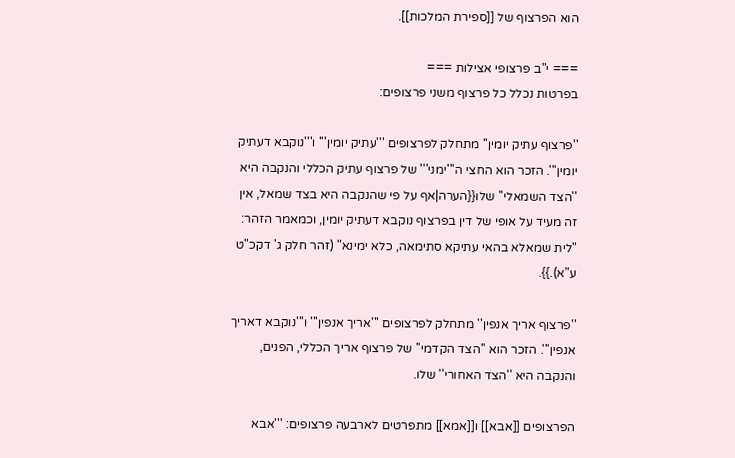הוא הפרצוף של [[ספירת המלכות]].

=== י"ב פרצופי אצילות ===
בפרטות נכלל כל פרצוף משני פרצופים:

''פרצוף עתיק יומין'' מתחלק לפרצופים '''עתיק יומין''' ו'''נוקבא דעתיק יומין'''. הזכר הוא החצי ה'''ימני''' של פרצוף עתיק הכללי והנקבה היא ''הצד השמאלי'' שלו{{הערה|אף על פי שהנקבה היא בצד שמאל, אין זה מעיד על אופי של דין בפרצוף נוקבא דעתיק יומין, וכמאמר הזהר: "לית שמאלא בהאי עתיקא סתימאה, כלא ימינא" (זהר חלק ג' דקכ"ט ע"א).}}.

''פרצוף אריך אנפין'' מתחלק לפרצופים '''אריך אנפין''' ו'''נוקבא דאריך אנפין'''. הזכר הוא ''הצד הקדמי'' של פרצוף אריך הכללי, הפנים, והנקבה היא ''הצד האחורי'' שלו.

הפרצופים [[אבא]] ו[[אמא]] מתפרטים לארבעה פרצופים: '''אבא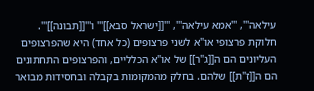עילאה''', '''אמא עילאה''', '''[[ישראל סבא]]''' ו'''[[תבונה]]'''. חלוקת פרצופי או"א לשני פרצופים (כל אחד) היא שהפרצופים העליונים הם ה[[ג"ר]] של או"א הכלליים, והפרצופים התחתונים הם ה[[ז"ת]] שלהם. בחלק מהמקומות בקבלה ובחסידות מבואר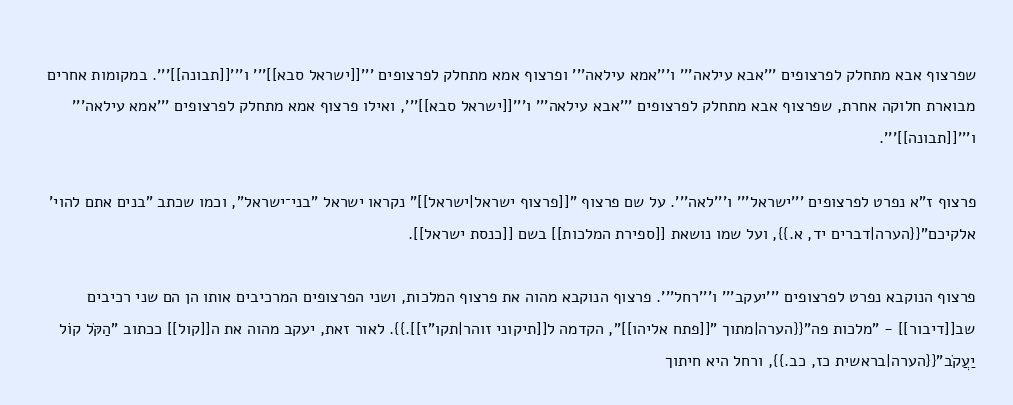שפרצוף אבא מתחלק לפרצופים '''אבא עילאה''' ו'''אמא עילאה''' ופרצוף אמא מתחלק לפרצופים '''[[ישראל סבא]]''' ו'''[[תבונה]]'''. במקומות אחרים מבוארת חלוקה אחרת, שפרצוף אבא מתחלק לפרצופים '''אבא עילאה''' ו'''[[ישראל סבא]]''', ואילו פרצוף אמא מתחלק לפרצופים '''אמא עילאה''' ו'''[[תבונה]]'''.

פרצוף ז"א נפרט לפרצופים '''ישראל''' ו'''לאה'''. על שם פרצוף "[[פרצוף ישראל|ישראל]]" נקראו ישראל "בני־ישראל", וכמו שכתב "בנים אתם להוי' אלקיכם"{{הערה|דברים יד, א.}}, ועל שמו נושאת [[ספירת המלכות]] בשם [[כנסת ישראל]].

פרצוף הנוקבא נפרט לפרצופים '''יעקב''' ו'''רחל'''. פרצוף הנוקבא מהוה את פרצוף המלכות, ושני הפרצופים המרכיבים אותו הן הם שני רכיבים שב[[דיבור]] - "מלכות פה"{{הערה|מתוך "[[פתח אליהו]]", הקדמה ל[[תיקוני זוהר|תקו"ז]].}}. לאור זאת, יעקב מהוה את ה[[קול]] ככתוב "הַקֹּל קוֹל יַעֲקֹב"{{הערה|בראשית כז, כב.}}, ורחל היא חיתוך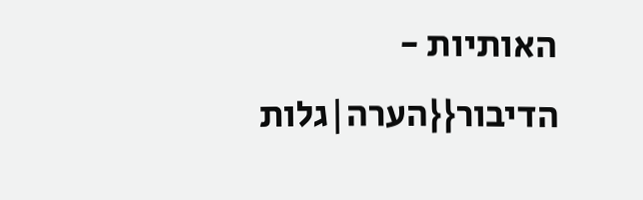האותיות - הדיבור{{הערה|גלות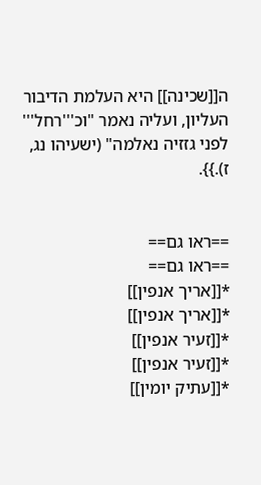ה[[שכינה]] היא העלמת הדיבור העליון, ועליה נאמר "וכ'''רחל''' לפני גזזיה נאלמה" (ישעיהו נג, ז).}}.


==ראו גם==
==ראו גם==
*[[אריך אנפין]]
*[[אריך אנפין]]
*[[זעיר אנפין]]
*[[זעיר אנפין]]
*[[עתיק יומין]]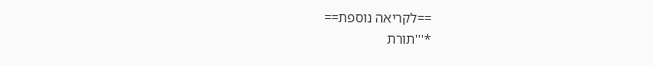==לקריאה נוספת==
*'''תורת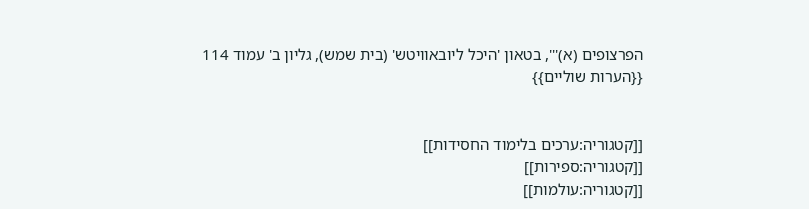הפרצופים (א)''', בטאון 'היכל ליובאוויטש' (בית שמש), גליון ב' עמוד 114
{{הערות שוליים}}


[[קטגוריה:ערכים בלימוד החסידות]]
[[קטגוריה:ספירות]]
[[קטגוריה:עולמות]]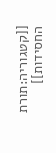[[קטגוריה:תורת החסידות]]